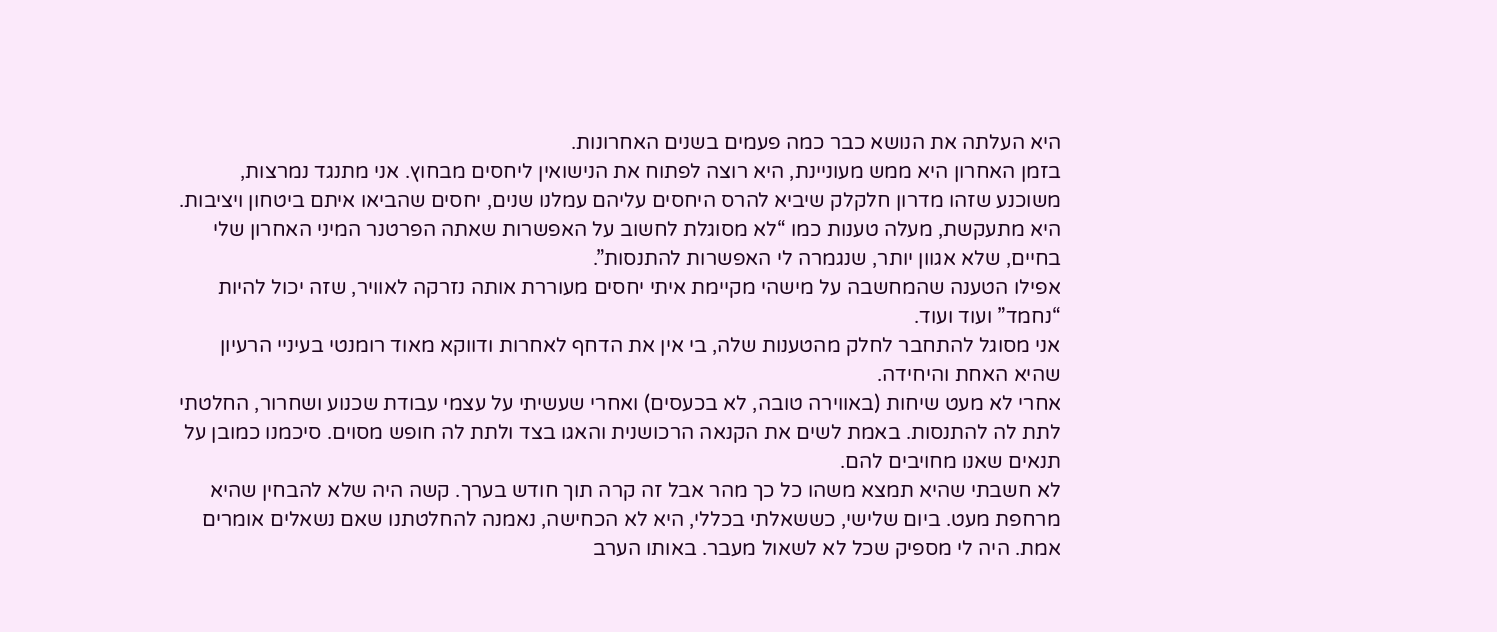היא העלתה את הנושא כבר כמה פעמים בשנים האחרונות.
בזמן האחרון היא ממש מעוניינת, היא רוצה לפתוח את הנישואין ליחסים מבחוץ. אני מתנגד נמרצות, משוכנע שזהו מדרון חלקלק שיביא להרס היחסים עליהם עמלנו שנים, יחסים שהביאו איתם ביטחון ויציבות. היא מתעקשת, מעלה טענות כמו “לא מסוגלת לחשוב על האפשרות שאתה הפרטנר המיני האחרון שלי בחיים, שלא אגוון יותר, שנגמרה לי האפשרות להתנסות”.
אפילו הטענה שהמחשבה על מישהי מקיימת איתי יחסים מעוררת אותה נזרקה לאוויר, שזה יכול להיות “נחמד” ועוד ועוד.
אני מסוגל להתחבר לחלק מהטענות שלה, בי אין את הדחף לאחרות ודווקא מאוד רומנטי בעיניי הרעיון שהיא האחת והיחידה.
אחרי לא מעט שיחות (באווירה טובה, לא בכעסים) ואחרי שעשיתי על עצמי עבודת שכנוע ושחרור, החלטתי לתת לה להתנסות. באמת לשים את הקנאה הרכושנית והאגו בצד ולתת לה חופש מסוים. סיכמנו כמובן על תנאים שאנו מחויבים להם.
לא חשבתי שהיא תמצא משהו כל כך מהר אבל זה קרה תוך חודש בערך. קשה היה שלא להבחין שהיא מרחפת מעט. ביום שלישי, כששאלתי בכללי, היא לא הכחישה, נאמנה להחלטתנו שאם נשאלים אומרים אמת. היה לי מספיק שכל לא לשאול מעבר. באותו הערב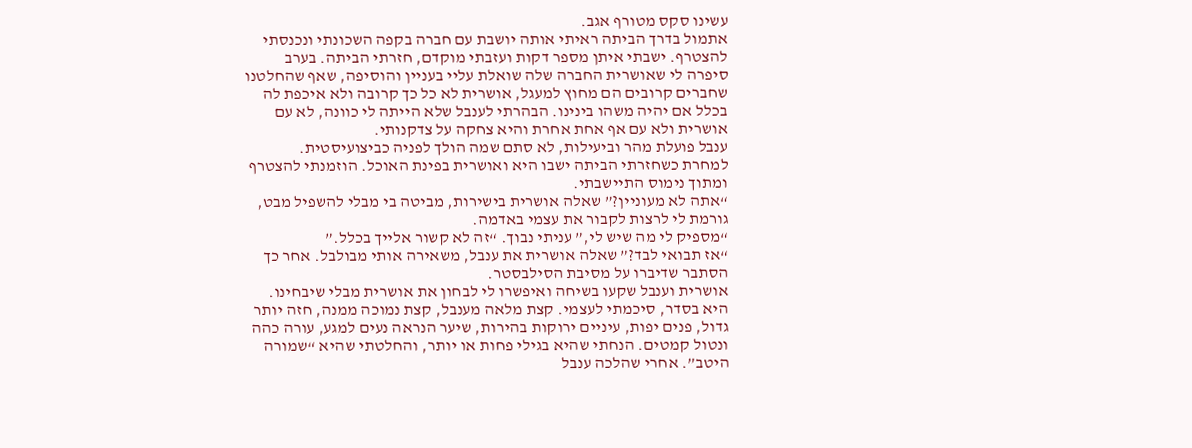עשינו סקס מטורף אגב.
אתמול בדרך הביתה ראיתי אותה יושבת עם חברה בקפה השכונתי ונכנסתי להצטרף. ישבתי איתן מספר דקות ועזבתי מוקדם, חזרתי הביתה. בערב סיפרה לי שאושרית החברה שלה שואלת עליי בעניין והוסיפה, שאף שהחלטנו שחברים קרובים הם מחוץ למעגל, אושרית לא כל כך קרובה ולא איכפת לה בכלל אם יהיה משהו בינינו. הבהרתי לענבל שלא הייתה לי כוונה, לא עם אושרית ולא עם אף אחת אחרת והיא צחקה על צדקנותי.
ענבל פועלת מהר וביעילות, לא סתם שמה הולך לפניה כביצועיסטית.
למחרת כשחזרתי הביתה ישבו היא ואושרית בפינת האוכל. הוזמנתי להצטרף ומתוך נימוס התיישבתי.
“אתה לא מעוניין?” שאלה אושרית בישירות, מביטה בי מבלי להשפיל מבט, גורמת לי לרצות לקבור את עצמי באדמה.
“מספיק לי מה שיש לי,” עניתי נבוך. “זה לא קשור אלייך בכלל.”
“אז תבואי לבד?” שאלה אושרית את ענבל, משאירה אותי מבולבל. אחר כך הסתבר שדיברו על מסיבת הסילבסטר.
אושרית וענבל שקעו בשיחה ואיפשרו לי לבחון את אושרית מבלי שיבחינו. היא בסדר, סיכמתי לעצמי. קצת מלאה מענבל, קצת נמוכה ממנה, חזה יותר גדול, פנים יפות, עיניים ירוקות בהירות, שיער הנראה נעים למגע, עורה כהה ונטול קמטים. הנחתי שהיא בגילי פחות או יותר, והחלטתי שהיא “שמורה היטב”. אחרי שהלכה ענבל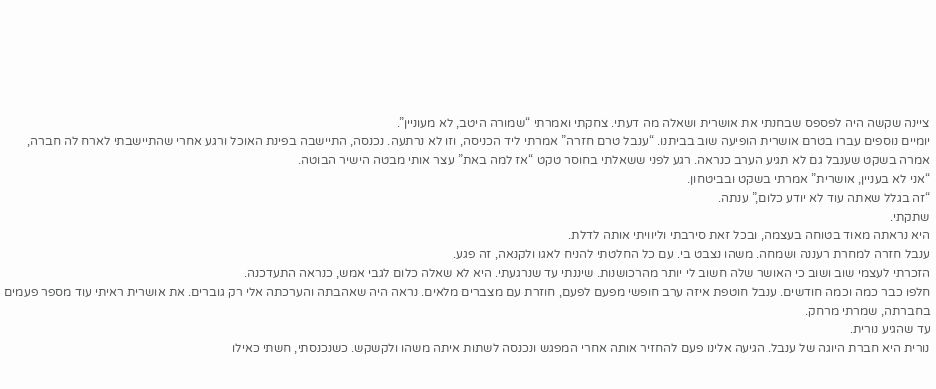ציינה שקשה היה לפספס שבחנתי את אושרית ושאלה מה דעתי. צחקתי ואמרתי “שמורה היטב, לא מעוניין”.
יומיים נוספים עברו בטרם אושרית הופיעה שוב בביתנו. “ענבל טרם חזרה” אמרתי ליד הכניסה, וזו לא נרתעה. נכנסה, התיישבה בפינת האוכל ורגע אחרי שהתיישבתי לארח לה חברה, אמרה בשקט שענבל גם לא תגיע הערב כנראה. רגע לפני ששאלתי בחוסר טקט “אז למה באת” עצר אותי מבטה הישיר הבוטה.
“אני לא בעניין, אושרית” אמרתי בשקט ובביטחון.
“זה בגלל שאתה עוד לא יודע כלום,” ענתה.
שתקתי.
היא נראתה מאוד בטוחה בעצמה, ובכל זאת סירבתי וליוויתי אותה לדלת.
ענבל חזרה למחרת רעננה ושמחה. משהו נצבט בי. עם כל החלטתי להניח לאגו ולקנאה, זה פגע.
הזכרתי לעצמי שוב ושוב כי האושר שלה חשוב לי יותר מהרכושנות. שיננתי עד שנרגעתי. היא לא שאלה כלום לגבי אמש, כנראה התעדכנה.
חלפו כבר כמה וכמה חודשים. ענבל חוטפת איזה ערב חופשי מפעם לפעם, חוזרת עם מצברים מלאים. נראה היה שאהבתה והערכתה אלי רק גוברים. את אושרית ראיתי עוד מספר פעמים בחברתה, שמרתי מרחק.
עד שהגיע נורית.
נורית היא חברת היוגה של ענבל. הגיעה אלינו פעם להחזיר אותה אחרי המפגש ונכנסה לשתות איתה משהו ולקשקש. כשנכנסתי, חשתי כאילו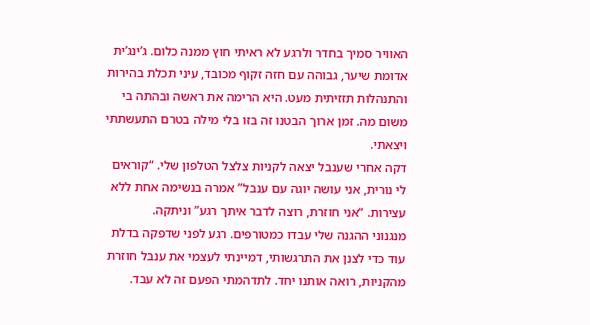האוויר סמיך בחדר ולרגע לא ראיתי חוץ ממנה כלום. ג’ינג’ית אדומת שיער, גבוהה עם חזה זקוף מכובד, עיני תכלת בהירות והתנהלות תזזיתית מעט. היא הרימה את ראשה ובהתה בי משום מה. זמן ארוך הבטנו זה בזו בלי מילה בטרם התעשתתי ויצאתי.
דקה אחרי שענבל יצאה לקניות צלצל הטלפון שלי. “קוראים לי נורית, אני עושה יוגה עם ענבל” אמרה בנשימה אחת ללא עצירות. “אני חוזרת, רוצה לדבר איתך רגע” וניתקה.
מנגנוני ההגנה שלי עבדו כמטורפים. רגע לפני שדפקה בדלת עוד כדי לצנן את התרגשותי, דמיינתי לעצמי את ענבל חוזרת מהקניות, רואה אותנו יחד. לתדהמתי הפעם זה לא עבד.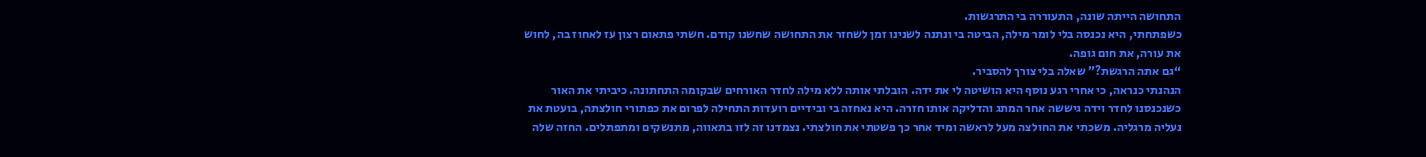התחושה הייתה שונה, התעוררה בי התרגשות.
כשפתחתי, היא נכנסה בלי לומר מילה, הביטה בי ונתנה לשנינו זמן לשחזר את התחושה שחשנו קודם. חשתי פתאום רצון עז לאחוז בה, לחוש את עורה, את חום גופה.
“גם אתה הרגשת?” שאלה בלי צורך להסביר.
הנהנתי כנראה, כי אחרי רגע נוסף היא הושיטה לי את ידה. הובלתי אותה ללא מילה לחדר האורחים שבקומה התחתונה. כיביתי את האור כשנכנסנו לחדר וידה גיששה אחר המתג והדליקה אותו חזרה. היא נאחזה בי ובידיים רועדות התחילה לפרום את כפתורי חולצתה, בועטת את נעליה מרגליה. משכתי את החולצה מעל לראשה ומיד אחר כך פשטתי את חולצתי. נצמדנו זה לזו בתאווה, מתנשקים ומתפתלים. החזה שלה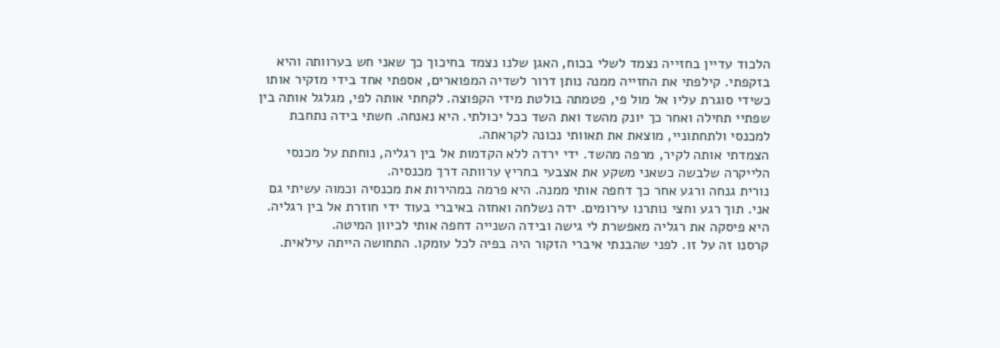הלכוד עדיין בחזייה נצמד לשלי בכוח, האגן שלנו נצמד בחיכוך כך שאני חש בערוותה והיא בזקפתי. קילפתי את החזייה ממנה נותן דרור לשדיה המפוארים, אספתי אחד בידי מזקיר אותו כשידי סוגרת עליו אל מול פי, פטמתה בולטת מידי הקפוצה. לקחתי אותה לפי, מגלגל אותה בין שפתיי תחילה ואחר כך יונק מהשד ואת השד ככל יכולתי. היא נאנחה. חשתי בידה נתחבת למכנסי ולתחתוניי, מוצאת את תאוותי נכונה לקראתה.
הצמדתי אותה לקיר, מרפה מהשד. ידי ירדה ללא הקדמות אל בין רגליה, נוחתת על מכנסי הלייקרה שלבשה כשאני משקע את אצבעי בחריץ ערוותה דרך מכנסיה.
נורית גנחה ורגע אחר כך דחפה אותי ממנה. היא פרמה במהירות את מכנסיה וכמוה עשיתי גם אני. תוך רגע וחצי נותרנו עירומים. ידה נשלחה ואחזה באיברי בעוד ידי חוזרת אל בין רגליה. היא פיסקה את רגליה מאפשרת לי גישה ובידה השנייה דחפה אותי לכיוון המיטה.
קרסנו זה על זו. לפני שהבנתי איברי הזקור היה בפיה לכל עומקו. התחושה הייתה עילאית.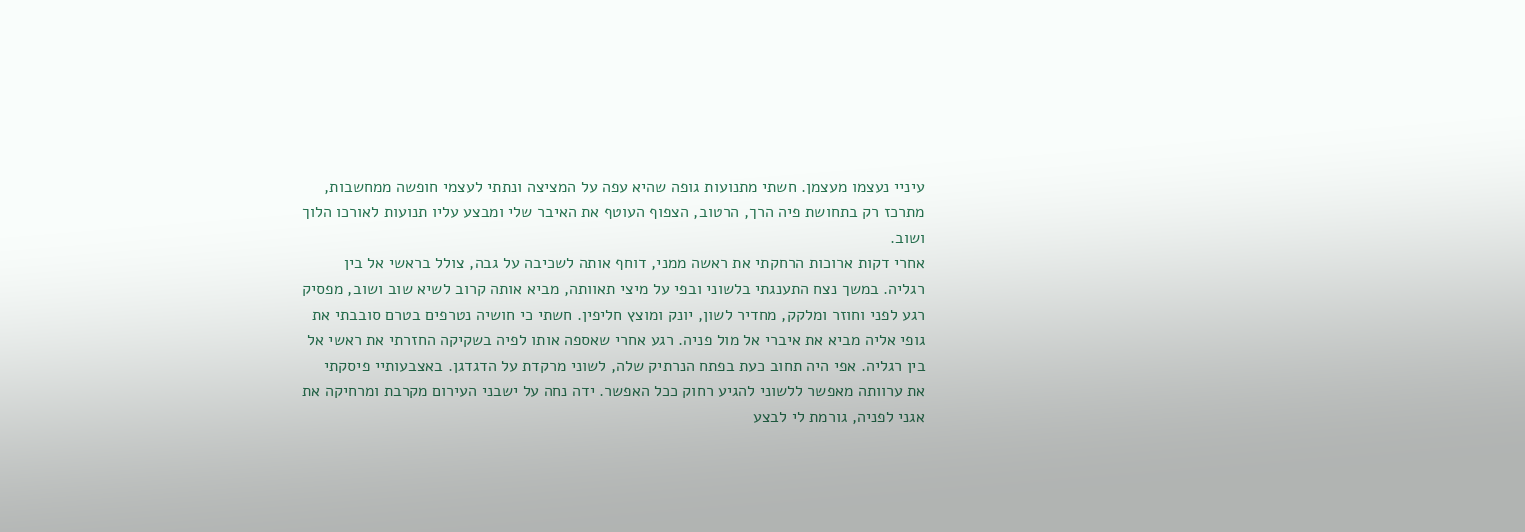עיניי נעצמו מעצמן. חשתי מתנועות גופה שהיא עפה על המציצה ונתתי לעצמי חופשה ממחשבות, מתרכז רק בתחושת פיה הרך, הרטוב, הצפוף העוטף את האיבר שלי ומבצע עליו תנועות לאורכו הלוך ושוב.
אחרי דקות ארוכות הרחקתי את ראשה ממני, דוחף אותה לשכיבה על גבה, צולל בראשי אל בין רגליה. במשך נצח התענגתי בלשוני ובפי על מיצי תאוותה, מביא אותה קרוב לשיא שוב ושוב, מפסיק רגע לפני וחוזר ומלקק, מחדיר לשון, יונק ומוצץ חליפין. חשתי כי חושיה נטרפים בטרם סובבתי את גופי אליה מביא את איברי אל מול פניה. רגע אחרי שאספה אותו לפיה בשקיקה החזרתי את ראשי אל בין רגליה. אפי היה תחוב כעת בפתח הנרתיק שלה, לשוני מרקדת על הדגדגן. באצבעותיי פיסקתי את ערוותה מאפשר ללשוני להגיע רחוק ככל האפשר. ידה נחה על ישבני העירום מקרבת ומרחיקה את אגני לפניה, גורמת לי לבצע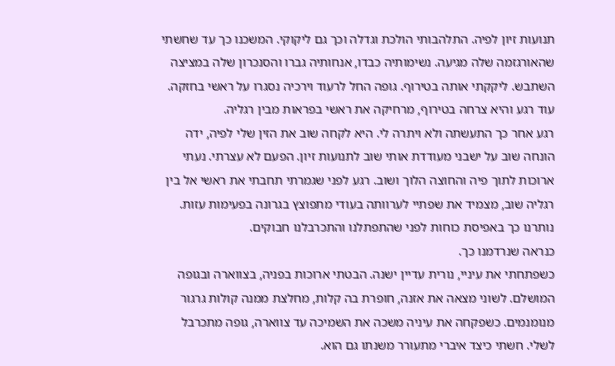תנועות זיון לפיה. התלהבותי הולכת וגדלה וכך גם ליקוקי. המשכנו כך עד שחשתי שהאורגזמה שלה מגיעה. נשימותיה כבדו, אנחותיה גברו והסנכרון שלה במציצה השתבש. ליקקתי אותה בטירוף. גופה החל לרעוד וירכיה נסגרו על ראשי בחזקה. עוד רגע והיא צרחה בטירוף, מרחיקה את ראשי בפראות מבין רגליה.
רגע אחר כך התעשתה ולא ויתרה לי. היא לקחה שוב את הזין שלי לפיה, ידה הונחה שוב על ישבני מעודדת אותי שוב לתנועות זיון. הפעם לא עצרתי. נעתי ארוכות לתוך פיה והחוצה הלוך ושוב. רגע לפני שגמרתי תחבתי את ראשי אל בין רגליה שוב, מצמיד את שפתיי לערוותה בעודי מתפוצץ בגרונה בפעימות עזות.
נותרנו כך באפיסת כוחות לפני שהתפתלנו והתכרבלנו חבוקים.
כנראה שנרדמנו כך.
כשפתחתי את עיניי, נורית עדיין ישנה. הבטתי ארוכות בפניה, בצווארה ובגופה המושלם. לשוני מצאה את אזנה, חופרת בה קלות, מחלצת ממנה קולות גרגור מנומנמים. כשפקחה את עיניה משכה את השמיכה עד צווארה, גופה מתכרבל לשלי. חשתי כיצד איברי מתעורר משנתו גם הוא.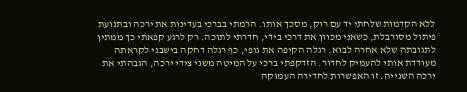ללא הקדמות שלחתי יד עם רוק, מסכך אותו. הרמתי בברכי בעדינות את ירכה ובתנועת פיתול מסורבלת, כשאני מכוון את דרכי בידי, חדרתי לתוכה. רק לרגע קפאתי כך ממתין לתגובתה שלא אחרה לבוא. רגלה הקיפה את גופי, כף רגלה דחקה בישבני לקראתה מעודדת אותי להעמיק לחדור. הזדקפתי ברכי על המיטה משני צידי ירכה, הגבהתי את ירכה השנייה. זו האפשרות לחדירה העמוקה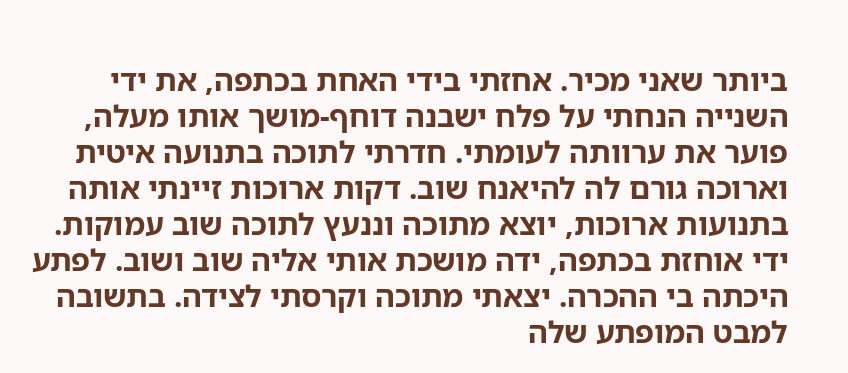ביותר שאני מכיר. אחזתי בידי האחת בכתפה, את ידי השנייה הנחתי על פלח ישבנה דוחף-מושך אותו מעלה, פוער את ערוותה לעומתי. חדרתי לתוכה בתנועה איטית וארוכה גורם לה להיאנח שוב. דקות ארוכות זיינתי אותה בתנועות ארוכות, יוצא מתוכה וננעץ לתוכה שוב עמוקות. ידי אוחזת בכתפה, ידה מושכת אותי אליה שוב ושוב. לפתע היכתה בי ההכרה. יצאתי מתוכה וקרסתי לצידה. בתשובה למבט המופתע שלה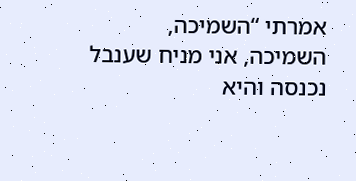אמרתי “השמיכה, השמיכה, אני מניח שענבל נכנסה והיא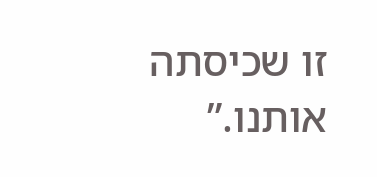זו שכיסתה אותנו.”